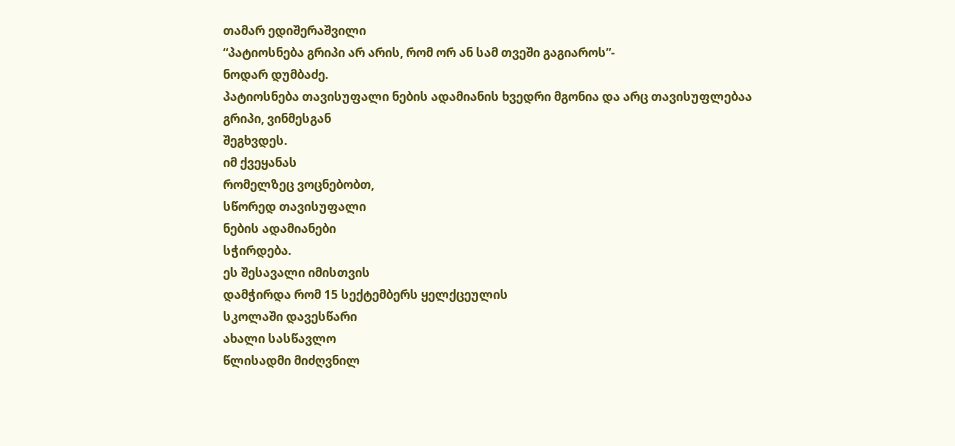თამარ ედიშერაშვილი
“პატიოსნება გრიპი არ არის, რომ ორ ან სამ თვეში გაგიაროს”-
ნოდარ დუმბაძე.
პატიოსნება თავისუფალი ნების ადამიანის ხვედრი მგონია და არც თავისუფლებაა
გრიპი, ვინმესგან
შეგხვდეს.
იმ ქვეყანას
რომელზეც ვოცნებობთ,
სწორედ თავისუფალი
ნების ადამიანები
სჭირდება.
ეს შესავალი იმისთვის
დამჭირდა რომ 15 სექტემბერს ყელქცეულის
სკოლაში დავესწარი
ახალი სასწავლო
წლისადმი მიძღვნილ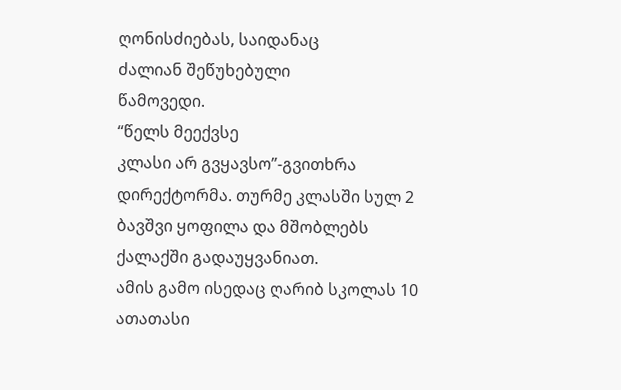ღონისძიებას, საიდანაც
ძალიან შეწუხებული
წამოვედი.
“წელს მეექვსე
კლასი არ გვყავსო”-გვითხრა
დირექტორმა. თურმე კლასში სულ 2 ბავშვი ყოფილა და მშობლებს
ქალაქში გადაუყვანიათ.
ამის გამო ისედაც ღარიბ სკოლას 10 ათათასი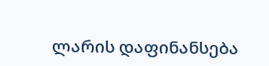ლარის დაფინანსება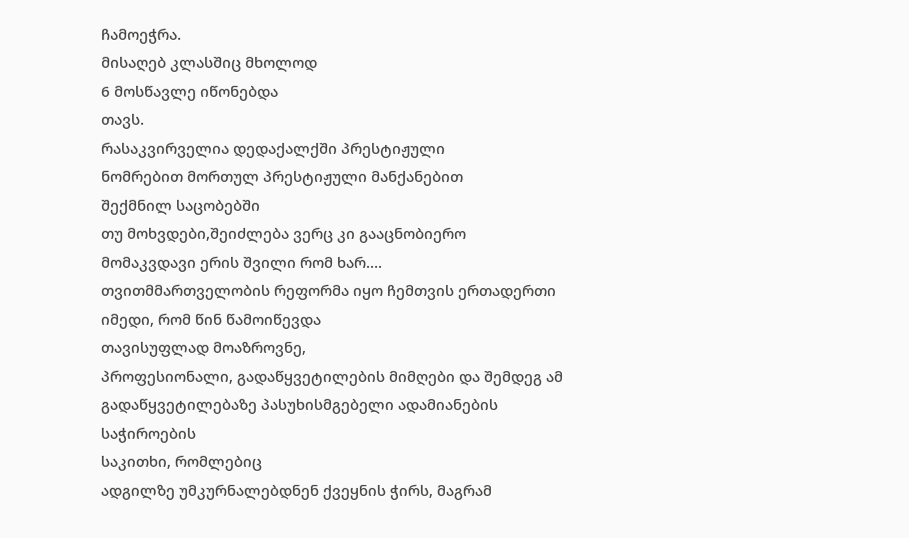ჩამოეჭრა.
მისაღებ კლასშიც მხოლოდ
6 მოსწავლე იწონებდა
თავს.
რასაკვირველია დედაქალქში პრესტიჟული
ნომრებით მორთულ პრესტიჟული მანქანებით
შექმნილ საცობებში
თუ მოხვდები,შეიძლება ვერც კი გააცნობიერო
მომაკვდავი ერის შვილი რომ ხარ….
თვითმმართველობის რეფორმა იყო ჩემთვის ერთადერთი
იმედი, რომ წინ წამოიწევდა
თავისუფლად მოაზროვნე,
პროფესიონალი, გადაწყვეტილების მიმღები და შემდეგ ამ გადაწყვეტილებაზე პასუხისმგებელი ადამიანების საჭიროების
საკითხი, რომლებიც
ადგილზე უმკურნალებდნენ ქვეყნის ჭირს, მაგრამ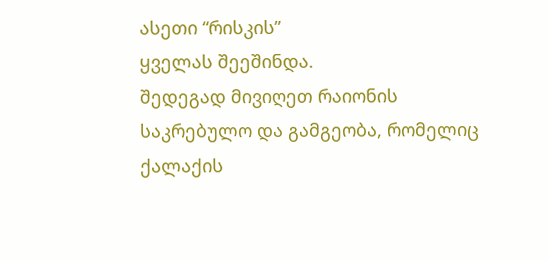ასეთი “რისკის”
ყველას შეეშინდა.
შედეგად მივიღეთ რაიონის
საკრებულო და გამგეობა, რომელიც
ქალაქის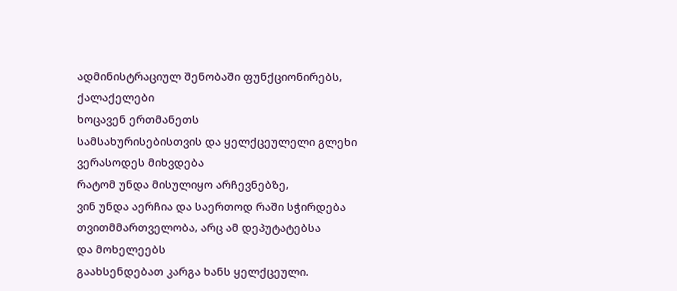ადმინისტრაციულ შენობაში ფუნქციონირებს, ქალაქელები
ხოცავენ ერთმანეთს
სამსახურისებისთვის და ყელქცეულელი გლეხი ვერასოდეს მიხვდება
რატომ უნდა მისულიყო არჩევნებზე,
ვინ უნდა აერჩია და საერთოდ რაში სჭირდება თვითმმართველობა, არც ამ დეპუტატებსა
და მოხელეებს
გაახსენდებათ კარგა ხანს ყელქცეული.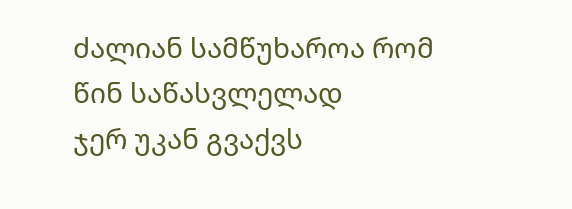ძალიან სამწუხაროა რომ წინ საწასვლელად
ჯერ უკან გვაქვს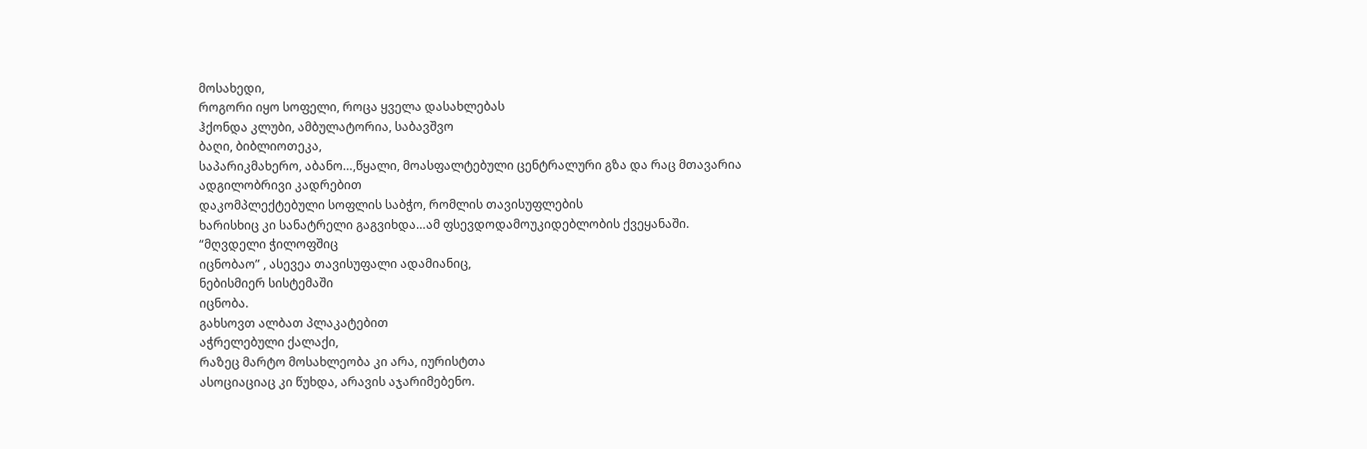მოსახედი,
როგორი იყო სოფელი, როცა ყველა დასახლებას
ჰქონდა კლუბი, ამბულატორია, საბავშვო
ბაღი, ბიბლიოთეკა,
საპარიკმახერო, აბანო…,წყალი, მოასფალტებული ცენტრალური გზა და რაც მთავარია
ადგილობრივი კადრებით
დაკომპლექტებული სოფლის საბჭო, რომლის თავისუფლების
ხარისხიც კი სანატრელი გაგვიხდა…ამ ფსევდოდამოუკიდებლობის ქვეყანაში.
“მღვდელი ჭილოფშიც
იცნობაო” , ასევეა თავისუფალი ადამიანიც,
ნებისმიერ სისტემაში
იცნობა.
გახსოვთ ალბათ პლაკატებით
აჭრელებული ქალაქი,
რაზეც მარტო მოსახლეობა კი არა, იურისტთა
ასოციაციაც კი წუხდა, არავის აჯარიმებენო.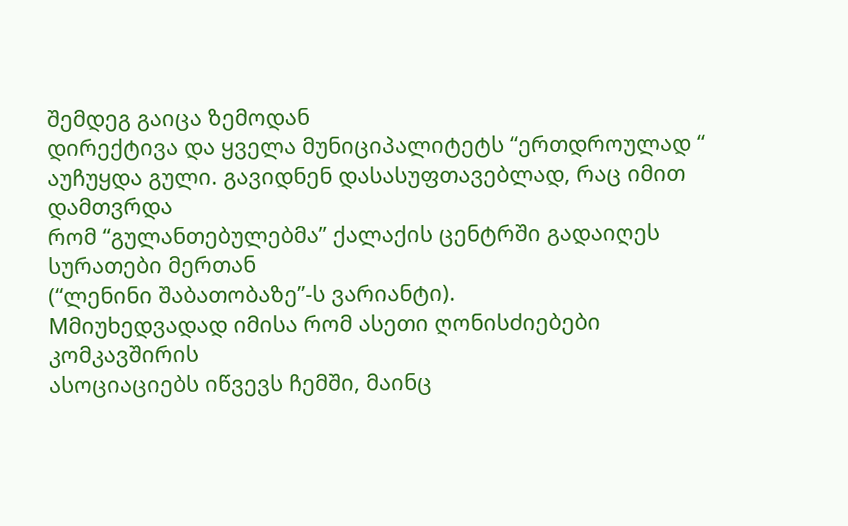შემდეგ გაიცა ზემოდან
დირექტივა და ყველა მუნიციპალიტეტს “ერთდროულად “ აუჩუყდა გული. გავიდნენ დასასუფთავებლად, რაც იმით დამთვრდა
რომ “გულანთებულებმა” ქალაქის ცენტრში გადაიღეს
სურათები მერთან
(“ლენინი შაბათობაზე”-ს ვარიანტი).
Mმიუხედვადად იმისა რომ ასეთი ღონისძიებები კომკავშირის
ასოციაციებს იწვევს ჩემში, მაინც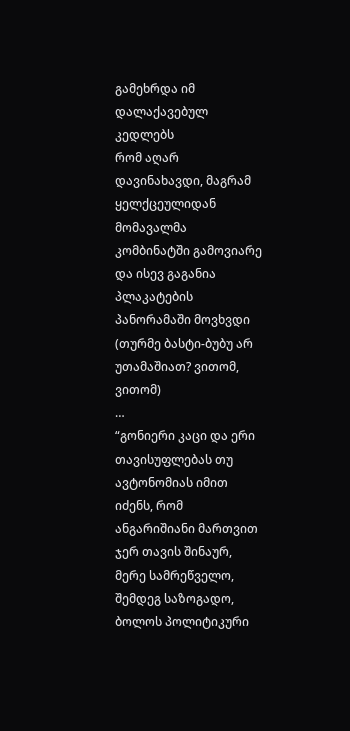გამეხრდა იმ დალაქავებულ კედლებს
რომ აღარ დავინახავდი, მაგრამ ყელქცეულიდან მომავალმა
კომბინატში გამოვიარე
და ისევ გაგანია პლაკატების
პანორამაში მოვხვდი
(თურმე ბასტი-ბუბუ არ უთამაშიათ? ვითომ, ვითომ)
…
“გონიერი კაცი და ერი თავისუფლებას თუ ავტონომიას იმით იძენს, რომ ანგარიშიანი მართვით
ჯერ თავის შინაურ, მერე სამრეწველო, შემდეგ საზოგადო,
ბოლოს პოლიტიკური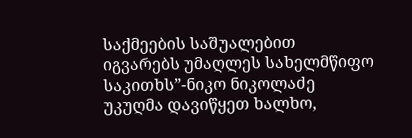საქმეების საშუალებით
იგვარებს უმაღლეს სახელმწიფო საკითხს”-ნიკო ნიკოლაძე
უკუღმა დავიწყეთ ხალხო,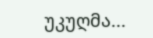უკუღმა...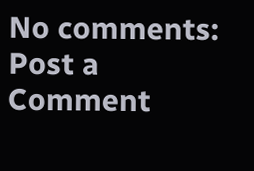No comments:
Post a Comment